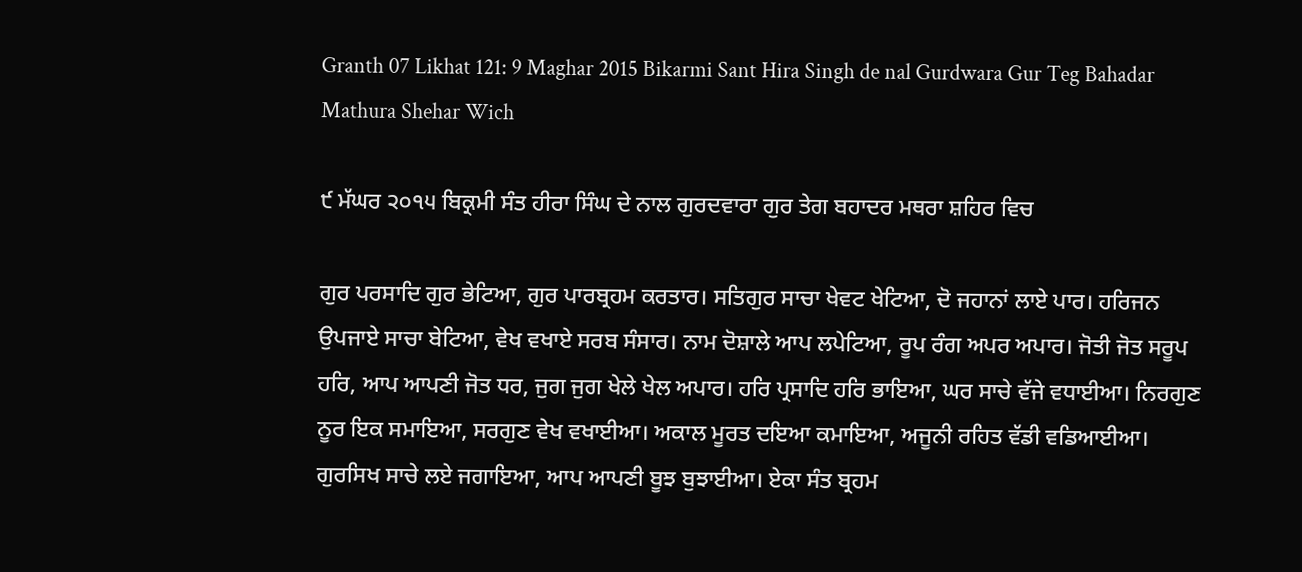Granth 07 Likhat 121: 9 Maghar 2015 Bikarmi Sant Hira Singh de nal Gurdwara Gur Teg Bahadar Mathura Shehar Wich

੯ ਮੱਘਰ ੨੦੧੫ ਬਿਕ੍ਰਮੀ ਸੰਤ ਹੀਰਾ ਸਿੰਘ ਦੇ ਨਾਲ ਗੁਰਦਵਾਰਾ ਗੁਰ ਤੇਗ ਬਹਾਦਰ ਮਥਰਾ ਸ਼ਹਿਰ ਵਿਚ

ਗੁਰ ਪਰਸਾਦਿ ਗੁਰ ਭੇਟਿਆ, ਗੁਰ ਪਾਰਬ੍ਰਹਮ ਕਰਤਾਰ। ਸਤਿਗੁਰ ਸਾਚਾ ਖੇਵਟ ਖੇਟਿਆ, ਦੋ ਜਹਾਨਾਂ ਲਾਏ ਪਾਰ। ਹਰਿਜਨ ਉਪਜਾਏ ਸਾਚਾ ਬੇਟਿਆ, ਵੇਖ ਵਖਾਏ ਸਰਬ ਸੰਸਾਰ। ਨਾਮ ਦੋਸ਼ਾਲੇ ਆਪ ਲਪੇਟਿਆ, ਰੂਪ ਰੰਗ ਅਪਰ ਅਪਾਰ। ਜੋਤੀ ਜੋਤ ਸਰੂਪ ਹਰਿ, ਆਪ ਆਪਣੀ ਜੋਤ ਧਰ, ਜੁਗ ਜੁਗ ਖੇਲੇ ਖੇਲ ਅਪਾਰ। ਹਰਿ ਪ੍ਰਸਾਦਿ ਹਰਿ ਭਾਇਆ, ਘਰ ਸਾਚੇ ਵੱਜੇ ਵਧਾਈਆ। ਨਿਰਗੁਣ ਨੂਰ ਇਕ ਸਮਾਇਆ, ਸਰਗੁਣ ਵੇਖ ਵਖਾਈਆ। ਅਕਾਲ ਮੂਰਤ ਦਇਆ ਕਮਾਇਆ, ਅਜੂਨੀ ਰਹਿਤ ਵੱਡੀ ਵਡਿਆਈਆ। ਗੁਰਸਿਖ ਸਾਚੇ ਲਏ ਜਗਾਇਆ, ਆਪ ਆਪਣੀ ਬੂਝ ਬੁਝਾਈਆ। ਏਕਾ ਸੰਤ ਬ੍ਰਹਮ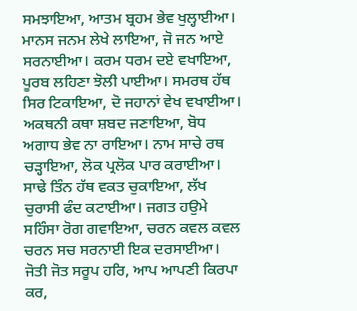ਸਮਝਾਇਆ, ਆਤਮ ਬ੍ਰਹਮ ਭੇਵ ਖੁਲ੍ਹਾਈਆ। ਮਾਨਸ ਜਨਮ ਲੇਖੇ ਲਾਇਆ, ਜੋ ਜਨ ਆਏ ਸਰਨਾਈਆ। ਕਰਮ ਧਰਮ ਦਏ ਵਖਾਇਆ, ਪੂਰਬ ਲਹਿਣਾ ਝੋਲੀ ਪਾਈਆ। ਸਮਰਥ ਹੱਥ ਸਿਰ ਟਿਕਾਇਆ, ਦੋ ਜਹਾਨਾਂ ਵੇਖ ਵਖਾਈਆ। ਅਕਥਨੀ ਕਥਾ ਸ਼ਬਦ ਜਣਾਇਆ, ਬੋਧ ਅਗਾਧ ਭੇਵ ਨਾ ਰਾਇਆ। ਨਾਮ ਸਾਚੇ ਰਥ ਚੜ੍ਹਾਇਆ, ਲੋਕ ਪ੍ਰਲੋਕ ਪਾਰ ਕਰਾਈਆ। ਸਾਢੇ ਤਿੰਨ ਹੱਥ ਵਕਤ ਚੁਕਾਇਆ, ਲੱਖ ਚੁਰਾਸੀ ਫੰਦ ਕਟਾਈਆ। ਜਗਤ ਹਉਮੇ ਸਹਿੰਸਾ ਰੋਗ ਗਵਾਇਆ, ਚਰਨ ਕਵਲ ਕਵਲ ਚਰਨ ਸਚ ਸਰਨਾਈ ਇਕ ਦਰਸਾਈਆ। ਜੋਤੀ ਜੋਤ ਸਰੂਪ ਹਰਿ, ਆਪ ਆਪਣੀ ਕਿਰਪਾ ਕਰ,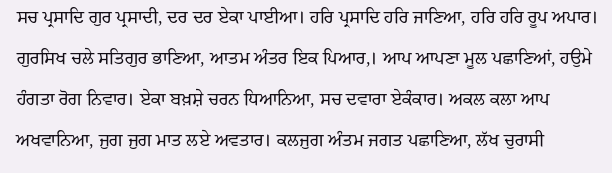ਸਚ ਪ੍ਰਸਾਦਿ ਗੁਰ ਪ੍ਰਸਾਦੀ, ਦਰ ਦਰ ਏਕਾ ਪਾਈਆ। ਹਰਿ ਪ੍ਰਸਾਦਿ ਹਰਿ ਜਾਣਿਆ, ਹਰਿ ਹਰਿ ਰੂਪ ਅਪਾਰ। ਗੁਰਸਿਖ ਚਲੇ ਸਤਿਗੁਰ ਭਾਣਿਆ, ਆਤਮ ਅੰਤਰ ਇਕ ਪਿਆਰ,। ਆਪ ਆਪਣਾ ਮੂਲ ਪਛਾਣਿਆਂ, ਹਉਮੇ ਹੰਗਤਾ ਰੋਗ ਨਿਵਾਰ। ਏਕਾ ਬਖ਼ਸ਼ੇ ਚਰਨ ਧਿਆਨਿਆ, ਸਚ ਦਵਾਰਾ ਏਕੰਕਾਰ। ਅਕਲ ਕਲਾ ਆਪ ਅਖਵਾਨਿਆ, ਜੁਗ ਜੁਗ ਮਾਤ ਲਏ ਅਵਤਾਰ। ਕਲਜੁਗ ਅੰਤਮ ਜਗਤ ਪਛਾਣਿਆ, ਲੱਖ ਚੁਰਾਸੀ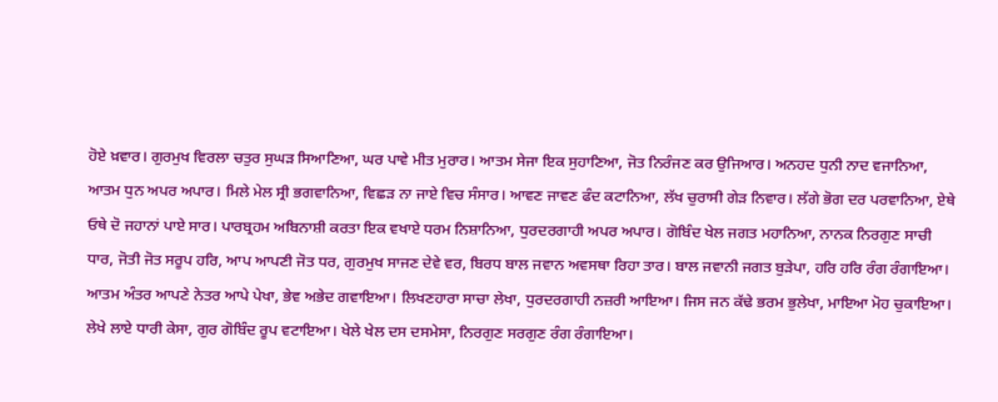ਹੋਏ ਖ਼ਵਾਰ। ਗੁਰਮੁਖ ਵਿਰਲਾ ਚਤੁਰ ਸੁਘੜ ਸਿਆਣਿਆ, ਘਰ ਪਾਵੇ ਮੀਤ ਮੁਰਾਰ। ਆਤਮ ਸੇਜਾ ਇਕ ਸੁਹਾਣਿਆ, ਜੋਤ ਨਿਰੰਜਣ ਕਰ ਉਜਿਆਰ। ਅਨਹਦ ਧੁਨੀ ਨਾਦ ਵਜਾਨਿਆ, ਆਤਮ ਧੁਨ ਅਪਰ ਅਪਾਰ। ਮਿਲੇ ਮੇਲ ਸ੍ਰੀ ਭਗਵਾਨਿਆ, ਵਿਛੜ ਨਾ ਜਾਏ ਵਿਚ ਸੰਸਾਰ। ਆਵਣ ਜਾਵਣ ਫੰਦ ਕਟਾਨਿਆ, ਲੱਖ ਚੁਰਾਸੀ ਗੇੜ ਨਿਵਾਰ। ਲੱਗੇ ਭੋਗ ਦਰ ਪਰਵਾਨਿਆ, ਏਥੇ ਓਥੇ ਦੋ ਜਹਾਨਾਂ ਪਾਏ ਸਾਰ। ਪਾਰਬ੍ਰਹਮ ਅਬਿਨਾਸ਼ੀ ਕਰਤਾ ਇਕ ਵਖਾਏ ਧਰਮ ਨਿਸ਼ਾਨਿਆ, ਧੁਰਦਰਗਾਹੀ ਅਪਰ ਅਪਾਰ। ਗੋਬਿੰਦ ਖੇਲ ਜਗਤ ਮਹਾਨਿਆ, ਨਾਨਕ ਨਿਰਗੁਣ ਸਾਚੀ ਧਾਰ, ਜੋਤੀ ਜੋਤ ਸਰੂਪ ਹਰਿ, ਆਪ ਆਪਣੀ ਜੋਤ ਧਰ, ਗੁਰਮੁਖ ਸਾਜਣ ਦੇਵੇ ਵਰ, ਬਿਰਧ ਬਾਲ ਜਵਾਨ ਅਵਸਥਾ ਰਿਹਾ ਤਾਰ। ਬਾਲ ਜਵਾਨੀ ਜਗਤ ਬੁੜੇਪਾ, ਹਰਿ ਹਰਿ ਰੰਗ ਰੰਗਾਇਆ। ਆਤਮ ਅੰਤਰ ਆਪਣੇ ਨੇਤਰ ਆਪੇ ਪੇਖਾ, ਭੇਵ ਅਭੇਦ ਗਵਾਇਆ। ਲਿਖਣਹਾਰਾ ਸਾਚਾ ਲੇਖਾ, ਧੁਰਦਰਗਾਹੀ ਨਜ਼ਰੀ ਆਇਆ। ਜਿਸ ਜਨ ਕੱਢੇ ਭਰਮ ਭੁਲੇਖਾ, ਮਾਇਆ ਮੋਹ ਚੁਕਾਇਆ। ਲੇਖੇ ਲਾਏ ਧਾਰੀ ਕੇਸਾ, ਗੁਰ ਗੋਬਿੰਦ ਰੂਪ ਵਟਾਇਆ। ਖੇਲੇ ਖੇਲ ਦਸ ਦਸਮੇਸਾ, ਨਿਰਗੁਣ ਸਰਗੁਣ ਰੰਗ ਰੰਗਾਇਆ।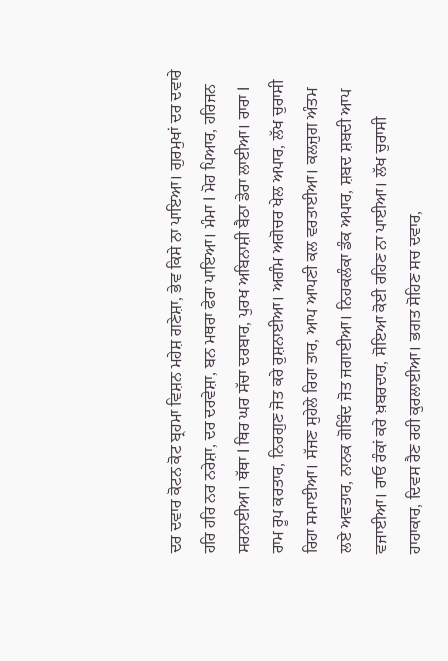ਦਰ ਦਵਾਰ ਕੋਟਨ ਕੋਟ ਬ੍ਰਹਮਾ ਵਿਸ਼ਨ ਮਹੇਸ਼ ਗਣੇਸ਼ਾ, ਭੇਵ ਕਿਸੇ ਨਾ ਪਾਇਆ। ਗੁਰਮੁਖਾਂ ਦਰ ਦਵਾਰੇ ਹਰਿ ਹਰਿ ਨਰ ਨਰੇਸ਼ਾ, ਦਰ ਦਰਵੇਸ਼ਾ, ਬਨ ਮਥਰਾ ਫੇਰਾ ਪਾਇਆ। ਮੰਮਾ l ਮੋਹ ਪਿਆਰ, ਹਰਿਜਨ ਸਰਨਾਈਆ। ਥੱਥਾ l ਥਿਰ ਘਰ ਸੱਚਾ ਦਰਬਾਰ, ਪੁਰਖ ਅਬਿਨਾਸ਼ੀ ਬੈਠਾ ਡੇਰਾ ਲਾਈਆ। ਰਾਰਾ l ਰਾਮ ਰੂਪ ਕਰਤਾਰ, ਨਿਰਗੁਣ ਜੋਤ ਕਰੇ ਰੁਸ਼ਨਾਈਆ। ਅਗੰਮ ਅਗੋਚਰ ਖੇਲ ਅਪਾਰ, ਲੱਖ ਚੁਰਾਸੀ ਰਿਹਾ ਸਮਾਈਆ। ਸੱਜਣ ਸੁਹੇਲੇ ਰਿਹਾ ਤਾਰ, ਆਪ ਆਪਣੀ ਕਲ ਵਰਤਾਈਆ। ਕਲਜੁਗ ਅੰਤਮ ਲਏ ਅਵਤਾਰ, ਨਾਨਕ ਗੋਬਿੰਦ ਜੋਤ ਜਗਾਈਆ। ਨਿਹਕਲੰਕਾ ਡੰਕ ਅਪਾਰ, ਸ਼ਬਦ ਸ਼ਬਦੀ ਆਪ ਵਜਾਈਆ। ਰਾਓ ਰੰਕਾਂ ਕਰੇ ਖ਼ਬਰਦਾਰ, ਸੋਇਆ ਕੋਈ ਰਹਿਣ ਨਾ ਪਾਈਆ। ਲੱਖ ਚੁਰਾਸੀ ਹਾਹਾਕਾਰ, ਦਿਵਸ ਰੈਣ ਰਹੀ ਕੁਰਲਾਈਆ। ਭਗਤ ਸੋਹਿਣ ਸਚ ਦਵਾਰ,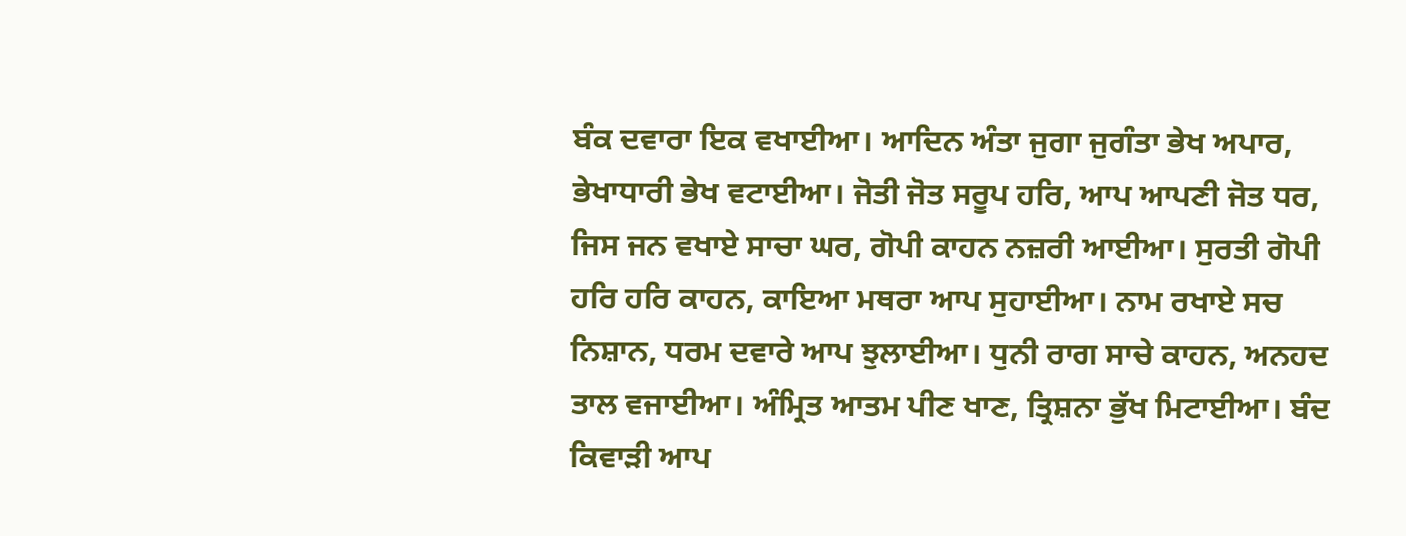ਬੰਕ ਦਵਾਰਾ ਇਕ ਵਖਾਈਆ। ਆਦਿਨ ਅੰਤਾ ਜੁਗਾ ਜੁਗੰਤਾ ਭੇਖ ਅਪਾਰ, ਭੇਖਾਧਾਰੀ ਭੇਖ ਵਟਾਈਆ। ਜੋਤੀ ਜੋਤ ਸਰੂਪ ਹਰਿ, ਆਪ ਆਪਣੀ ਜੋਤ ਧਰ, ਜਿਸ ਜਨ ਵਖਾਏ ਸਾਚਾ ਘਰ, ਗੋਪੀ ਕਾਹਨ ਨਜ਼ਰੀ ਆਈਆ। ਸੁਰਤੀ ਗੋਪੀ ਹਰਿ ਹਰਿ ਕਾਹਨ, ਕਾਇਆ ਮਥਰਾ ਆਪ ਸੁਹਾਈਆ। ਨਾਮ ਰਖਾਏ ਸਚ ਨਿਸ਼ਾਨ, ਧਰਮ ਦਵਾਰੇ ਆਪ ਝੁਲਾਈਆ। ਧੁਨੀ ਰਾਗ ਸਾਚੇ ਕਾਹਨ, ਅਨਹਦ ਤਾਲ ਵਜਾਈਆ। ਅੰਮ੍ਰਿਤ ਆਤਮ ਪੀਣ ਖਾਣ, ਤ੍ਰਿਸ਼ਨਾ ਭੁੱਖ ਮਿਟਾਈਆ। ਬੰਦ ਕਿਵਾੜੀ ਆਪ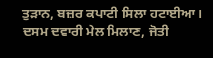ਤੁੜਾਨ, ਬਜ਼ਰ ਕਪਾਟੀ ਸਿਲਾ ਹਟਾਈਆ। ਦਸਮ ਦਵਾਰੀ ਮੇਲ ਮਿਲਾਣ, ਜੋਤੀ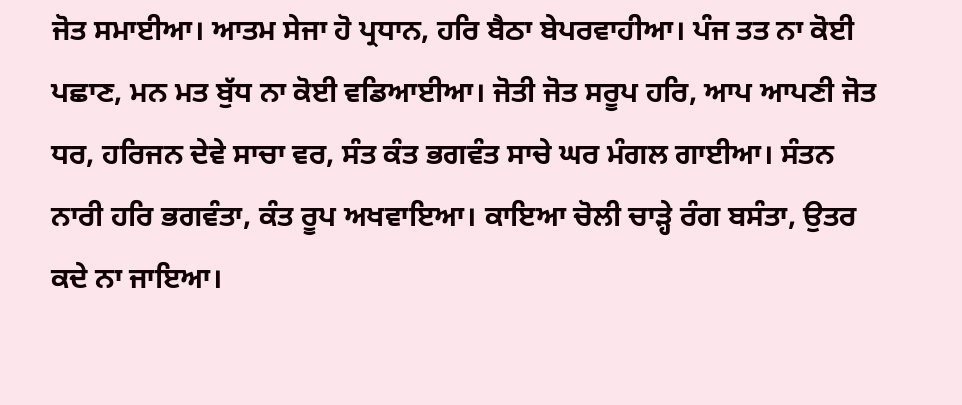ਜੋਤ ਸਮਾਈਆ। ਆਤਮ ਸੇਜਾ ਹੋ ਪ੍ਰਧਾਨ, ਹਰਿ ਬੈਠਾ ਬੇਪਰਵਾਹੀਆ। ਪੰਜ ਤਤ ਨਾ ਕੋਈ ਪਛਾਣ, ਮਨ ਮਤ ਬੁੱਧ ਨਾ ਕੋਈ ਵਡਿਆਈਆ। ਜੋਤੀ ਜੋਤ ਸਰੂਪ ਹਰਿ, ਆਪ ਆਪਣੀ ਜੋਤ ਧਰ, ਹਰਿਜਨ ਦੇਵੇ ਸਾਚਾ ਵਰ, ਸੰਤ ਕੰਤ ਭਗਵੰਤ ਸਾਚੇ ਘਰ ਮੰਗਲ ਗਾਈਆ। ਸੰਤਨ ਨਾਰੀ ਹਰਿ ਭਗਵੰਤਾ, ਕੰਤ ਰੂਪ ਅਖਵਾਇਆ। ਕਾਇਆ ਚੋਲੀ ਚਾੜ੍ਹੇ ਰੰਗ ਬਸੰਤਾ, ਉਤਰ ਕਦੇ ਨਾ ਜਾਇਆ।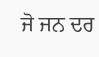ਜੋ ਜਨ ਦਰ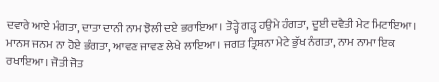ਦਵਾਰੇ ਆਏ ਮੰਗਤਾ, ਦਾਤਾ ਦਾਨੀ ਨਾਮ ਝੋਲੀ ਦਏ ਭਰਾਇਆ। ਤੋੜ੍ਹੇ ਗੜ੍ਹ ਹਉਮੇ ਹੰਗਤਾ, ਦੂਈ ਦਵੈਤੀ ਮੇਟ ਮਿਟਾਇਆ। ਮਾਨਸ ਜਨਮ ਨਾ ਹੋਏ ਭੰਗਤਾ, ਆਵਣ ਜਾਵਣ ਲੇਖੇ ਲਾਇਆ। ਜਗਤ ਤ੍ਰਿਸ਼ਨਾ ਮੇਟੇ ਭੁੱਖ ਨੰਗਤਾ, ਨਾਮ ਨਾਮਾ ਇਕ ਰਖਾਇਆ। ਜੋਤੀ ਜੋਤ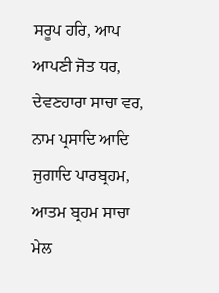ਸਰੂਪ ਹਰਿ, ਆਪ ਆਪਣੀ ਜੋਤ ਧਰ, ਦੇਵਣਹਾਰਾ ਸਾਚਾ ਵਰ, ਨਾਮ ਪ੍ਰਸਾਦਿ ਆਦਿ ਜੁਗਾਦਿ ਪਾਰਬ੍ਰਹਮ, ਆਤਮ ਬ੍ਰਹਮ ਸਾਚਾ ਮੇਲ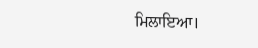ਮਿਲਾਇਆ।